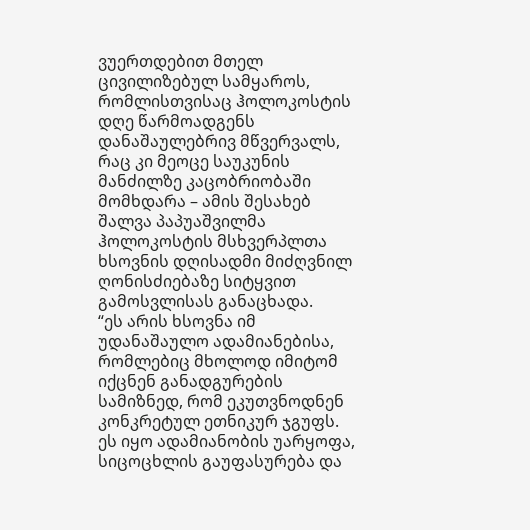ვუერთდებით მთელ ცივილიზებულ სამყაროს, რომლისთვისაც ჰოლოკოსტის დღე წარმოადგენს დანაშაულებრივ მწვერვალს, რაც კი მეოცე საუკუნის მანძილზე კაცობრიობაში მომხდარა – ამის შესახებ შალვა პაპუაშვილმა ჰოლოკოსტის მსხვერპლთა ხსოვნის დღისადმი მიძღვნილ ღონისძიებაზე სიტყვით გამოსვლისას განაცხადა.
“ეს არის ხსოვნა იმ უდანაშაულო ადამიანებისა, რომლებიც მხოლოდ იმიტომ იქცნენ განადგურების სამიზნედ, რომ ეკუთვნოდნენ კონკრეტულ ეთნიკურ ჯგუფს. ეს იყო ადამიანობის უარყოფა, სიცოცხლის გაუფასურება და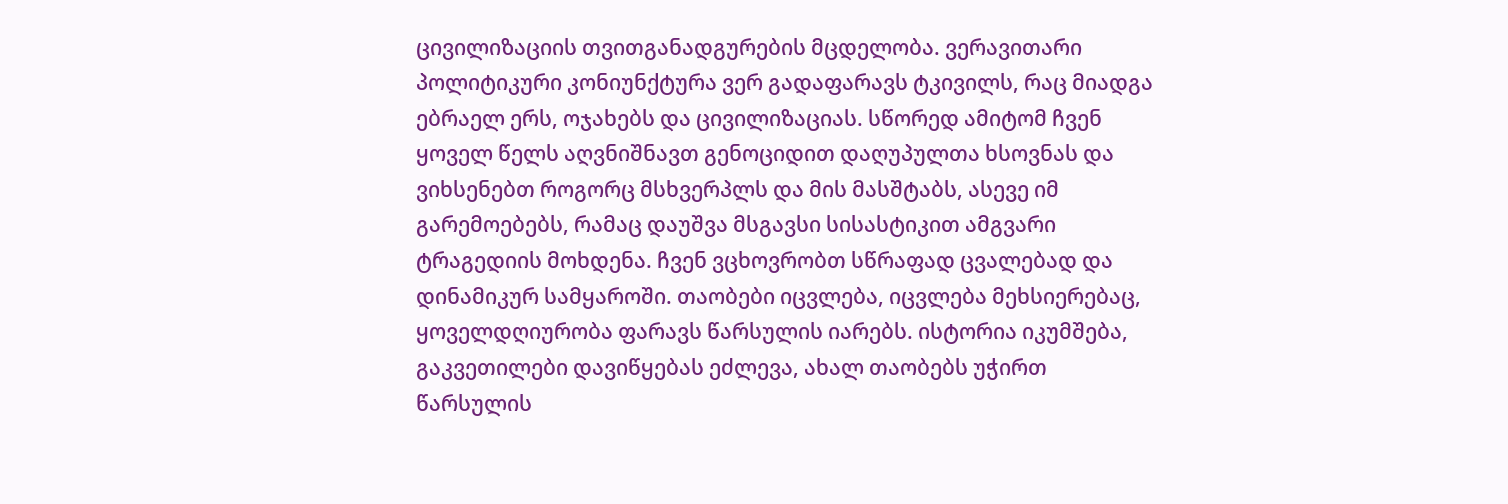ცივილიზაციის თვითგანადგურების მცდელობა. ვერავითარი პოლიტიკური კონიუნქტურა ვერ გადაფარავს ტკივილს, რაც მიადგა ებრაელ ერს, ოჯახებს და ცივილიზაციას. სწორედ ამიტომ ჩვენ ყოველ წელს აღვნიშნავთ გენოციდით დაღუპულთა ხსოვნას და ვიხსენებთ როგორც მსხვერპლს და მის მასშტაბს, ასევე იმ გარემოებებს, რამაც დაუშვა მსგავსი სისასტიკით ამგვარი ტრაგედიის მოხდენა. ჩვენ ვცხოვრობთ სწრაფად ცვალებად და დინამიკურ სამყაროში. თაობები იცვლება, იცვლება მეხსიერებაც, ყოველდღიურობა ფარავს წარსულის იარებს. ისტორია იკუმშება, გაკვეთილები დავიწყებას ეძლევა, ახალ თაობებს უჭირთ წარსულის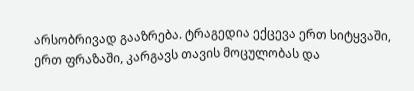არსობრივად გააზრება. ტრაგედია ექცევა ერთ სიტყვაში, ერთ ფრაზაში, კარგავს თავის მოცულობას და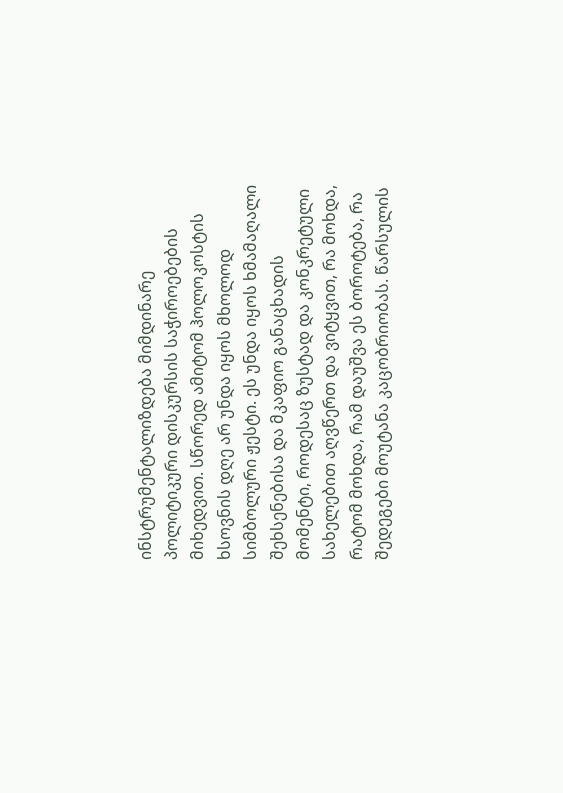ინსტრუმენტალიზდება მიმდინარე პოლიტიკური დისკურსის საჭიროებების მიხედვით. სწორედ ამიტომ ჰოლოკოსტის ხსოვნის დღე არ უნდა იყოს მხოლოდ სიმბოლური ჟესტი. ეს უნდა იყოს ხმამაღალი შეხსენებისა და მკაფიო განაცხადის მომენტი, როდესაც ზუსტად და კონკრეტული სახელებით აღვწერთ და ვიტყვით, რა მოხდა, რატომ მოხდა, რამ დაუშვა ეს ბოროტება, რა შედეგები მოუტანა კაცობრიობას. წარსულის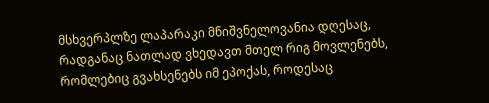მსხვერპლზე ლაპარაკი მნიშვნელოვანია დღესაც, რადგანაც ნათლად ვხედავთ მთელ რიგ მოვლენებს, რომლებიც გვახსენებს იმ ეპოქას, როდესაც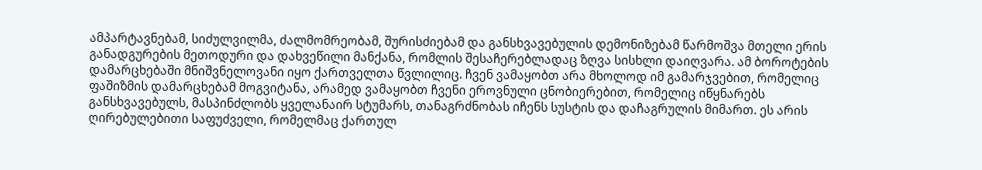ამპარტავნებამ, სიძულვილმა, ძალმომრეობამ, შურისძიებამ და განსხვავებულის დემონიზებამ წარმოშვა მთელი ერის განადგურების მეთოდური და დახვეწილი მანქანა, რომლის შესაჩერებლადაც ზღვა სისხლი დაიღვარა. ამ ბოროტების დამარცხებაში მნიშვნელოვანი იყო ქართველთა წვლილიც. ჩვენ ვამაყობთ არა მხოლოდ იმ გამარჯვებით, რომელიც ფაშიზმის დამარცხებამ მოგვიტანა, არამედ ვამაყობთ ჩვენი ეროვნული ცნობიერებით, რომელიც იწყნარებს განსხვავებულს, მასპინძლობს ყველანაირ სტუმარს, თანაგრძნობას იჩენს სუსტის და დაჩაგრულის მიმართ. ეს არის ღირებულებითი საფუძველი, რომელმაც ქართულ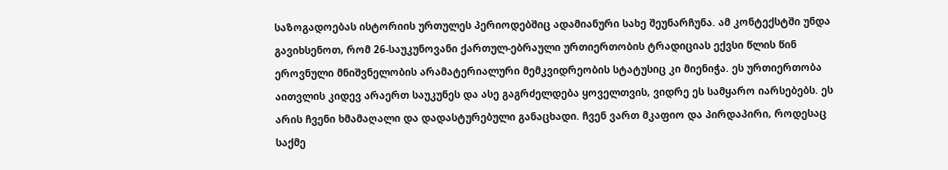საზოგადოებას ისტორიის ურთულეს პერიოდებშიც ადამიანური სახე შეუნარჩუნა. ამ კონტექსტში უნდა გავიხსენოთ, რომ 26-საუკუნოვანი ქართულ-ებრაული ურთიერთობის ტრადიციას ექვსი წლის წინ ეროვნული მნიშვნელობის არამატერიალური მემკვიდრეობის სტატუსიც კი მიენიჭა. ეს ურთიერთობა აითვლის კიდევ არაერთ საუკუნეს და ასე გაგრძელდება ყოველთვის, ვიდრე ეს სამყარო იარსებებს. ეს არის ჩვენი ხმამაღალი და დადასტურებული განაცხადი. ჩვენ ვართ მკაფიო და პირდაპირი, როდესაც საქმე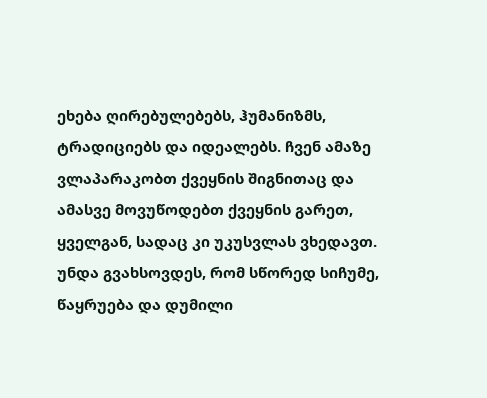ეხება ღირებულებებს, ჰუმანიზმს, ტრადიციებს და იდეალებს. ჩვენ ამაზე ვლაპარაკობთ ქვეყნის შიგნითაც და ამასვე მოვუწოდებთ ქვეყნის გარეთ, ყველგან, სადაც კი უკუსვლას ვხედავთ. უნდა გვახსოვდეს, რომ სწორედ სიჩუმე, წაყრუება და დუმილი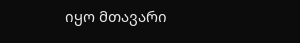იყო მთავარი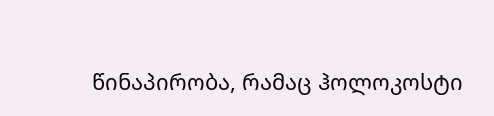წინაპირობა, რამაც ჰოლოკოსტი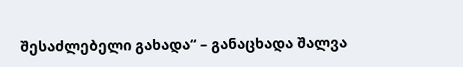შესაძლებელი გახადა“ – განაცხადა შალვა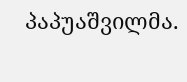პაპუაშვილმა.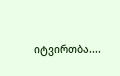იტვირთბა....